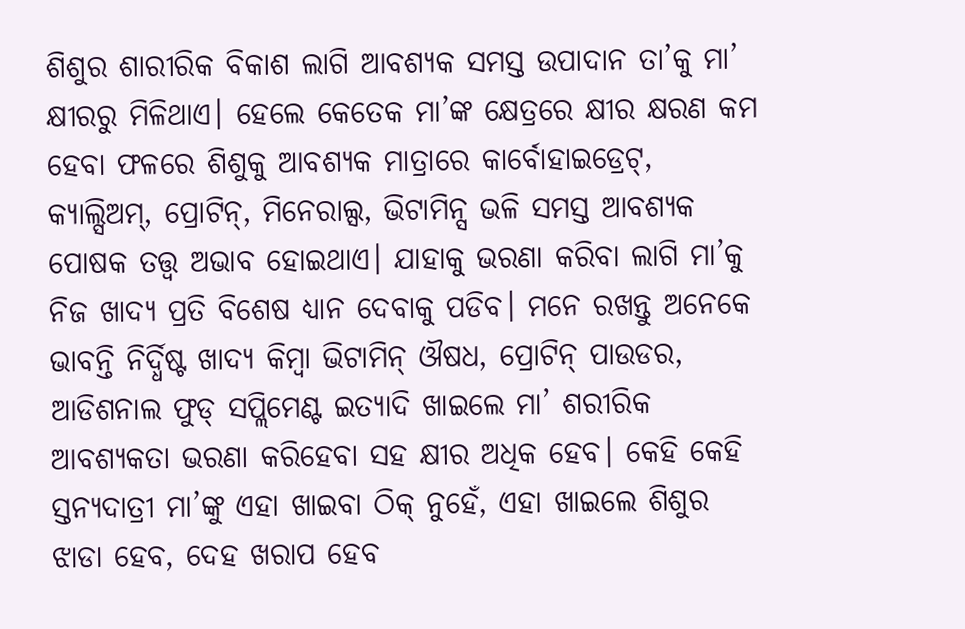ଶିଶୁର ଶାରୀରିକ ବିକାଶ ଲାଗି ଆବଶ୍ୟକ ସମସ୍ତ ଉପାଦାନ ତା’କୁ ମା’ କ୍ଷୀରରୁ ମିଳିଥାଏ। ହେଲେ କେତେକ ମା’ଙ୍କ କ୍ଷେତ୍ରରେ କ୍ଷୀର କ୍ଷରଣ କମ ହେବା ଫଳରେ ଶିଶୁକୁ ଆବଶ୍ୟକ ମାତ୍ରାରେ କାର୍ବୋହାଇଡ୍ରେଟ୍, କ୍ୟାଲ୍ସିଅମ୍, ପ୍ରୋଟିନ୍, ମିନେରାଲ୍ସ, ଭିଟାମିନ୍ସ ଭଳି ସମସ୍ତ ଆବଶ୍ୟକ ପୋଷକ ତତ୍ତ୍ୱ ଅଭାବ ହୋଇଥାଏ। ଯାହାକୁ ଭରଣା କରିବା ଲାଗି ମା’କୁ ନିଜ ଖାଦ୍ୟ ପ୍ରତି ବିଶେଷ ଧ୍ୟାନ ଦେବାକୁ ପଡିବ। ମନେ ରଖନ୍ତୁ ଅନେକେ ଭାବନ୍ତି ନିର୍ଦ୍ଧିଷ୍ଟ ଖାଦ୍ୟ କିମ୍ବା ଭିଟାମିନ୍ ଔଷଧ, ପ୍ରୋଟିନ୍ ପାଉଡର, ଆଡିଶନାଲ ଫୁଡ୍ ସପ୍ଲିମେଣ୍ଟ ଇତ୍ୟାଦି ଖାଇଲେ ମା’ ଶରୀରିକ ଆବଶ୍ୟକତା ଭରଣା କରିହେବା ସହ କ୍ଷୀର ଅଧିକ ହେବ। କେହି କେହି ସ୍ତନ୍ୟଦାତ୍ରୀ ମା’ଙ୍କୁ ଏହା ଖାଇବା ଠିକ୍ ନୁହେଁ, ଏହା ଖାଇଲେ ଶିଶୁର ଝାଡା ହେବ, ଦେହ ଖରାପ ହେବ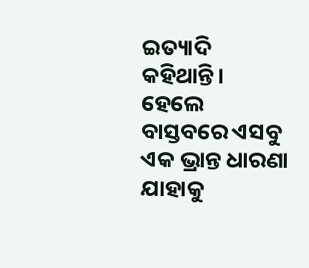ଇତ୍ୟାଦି କହିଥାନ୍ତି। ହେଲେ ବାସ୍ତବରେ ଏସବୁ ଏକ ଭ୍ରାନ୍ତ ଧାରଣା ଯାହାକୁ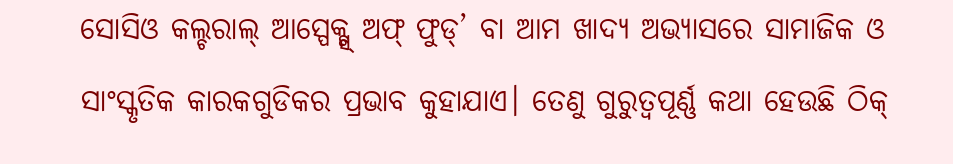ସୋସିଓ କଲ୍ଚରାଲ୍ ଆସ୍ପେକ୍ଟ୍ସ୍ ଅଫ୍ ଫୁଡ୍’ ବା ଆମ ଖାଦ୍ୟ ଅଭ୍ୟାସରେ ସାମାଜିକ ଓ ସାଂସ୍କୃତିକ କାରକଗୁଡିକର ପ୍ରଭାବ କୁହାଯାଏ। ତେଣୁ ଗୁରୁତ୍ୱପୂର୍ଣ୍ଣ କଥା ହେଉଛି ଠିକ୍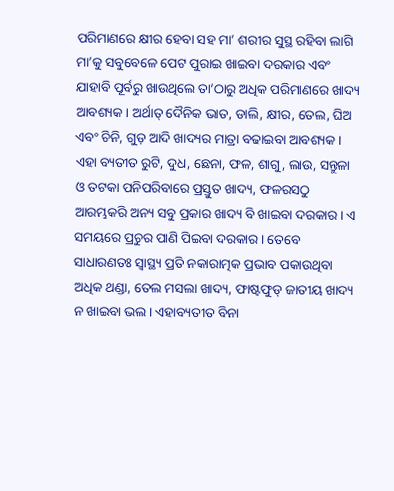ପରିମାଣରେ କ୍ଷୀର ହେବା ସହ ମା’ ଶରୀର ସୁସ୍ଥ ରହିବା ଲାଗି ମା’କୁ ସବୁବେଳେ ପେଟ ପୁରାଇ ଖାଇବା ଦରକାର ଏବଂ ଯାହାବି ପୂର୍ବରୁ ଖାଉଥିଲେ ତା’ଠାରୁ ଅଧିକ ପରିମାଣରେ ଖାଦ୍ୟ ଆବଶ୍ୟକ। ଅର୍ଥାତ୍ ଦୈନିକ ଭାତ, ଡାଲି, କ୍ଷୀର, ତେଲ, ଘିଅ ଏବଂ ଚିନି, ଗୁଡ଼ ଆଦି ଖାଦ୍ୟର ମାତ୍ରା ବଢାଇବା ଆବଶ୍ୟକ। ଏହା ବ୍ୟତୀତ ରୁଟି, ଦୁଧ, ଛେନା, ଫଳ, ଶାଗୁ, ଲାଉ, ସନ୍ତୁଳା ଓ ତଟକା ପନିପରିବାରେ ପ୍ରସ୍ତୁତ ଖାଦ୍ୟ, ଫଳରସଠୁ ଆରମ୍ଭକରି ଅନ୍ୟ ସବୁ ପ୍ରକାର ଖାଦ୍ୟ ବି ଖାଇବା ଦରକାର। ଏ ସମୟରେ ପ୍ରଚୁର ପାଣି ପିଇବା ଦରକାର। ତେବେ ସାଧାରଣତଃ ସ୍ବାସ୍ଥ୍ୟ ପ୍ରତି ନକାରାତ୍ମକ ପ୍ରଭାବ ପକାଉଥିବା ଅଧିକ ଥଣ୍ଡା, ତେଲ ମସଲା ଖାଦ୍ୟ, ଫାଷ୍ଟଫୁଡ୍ ଜାତୀୟ ଖାଦ୍ୟ ନ ଖାଇବା ଭଲ। ଏହାବ୍ୟତୀତ ବିନା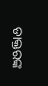ଡାକ୍ତରଙ୍କ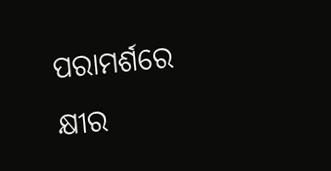ପରାମର୍ଶରେ କ୍ଷୀର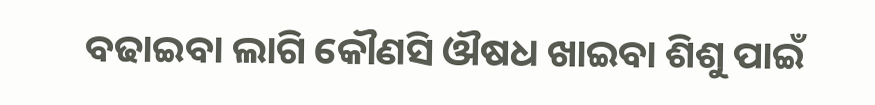ବଢାଇବା ଲାଗି କୌଣସି ଔଷଧ ଖାଇବା ଶିଶୁ ପାଇଁ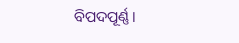ବିପଦପୂର୍ଣ୍ଣ।